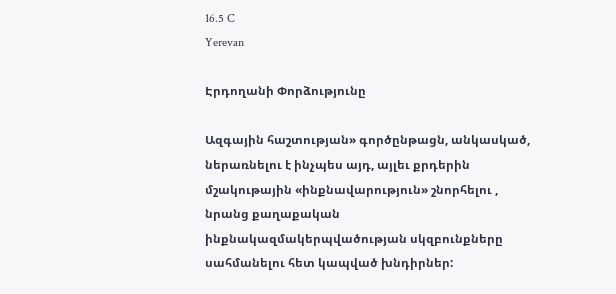16.5 C
Yerevan

Էրդողանի Փորձությունը

Ազգային հաշտության» գործընթացն, անկասկած, ներառնելու է ինչպես այդ, այլեւ քրդերին մշակութային «ինքնավարություն» շնորհելու , նրանց քաղաքական ինքնակազմակերպվածության սկզբունքները սահմանելու հետ կապված խնդիրներ: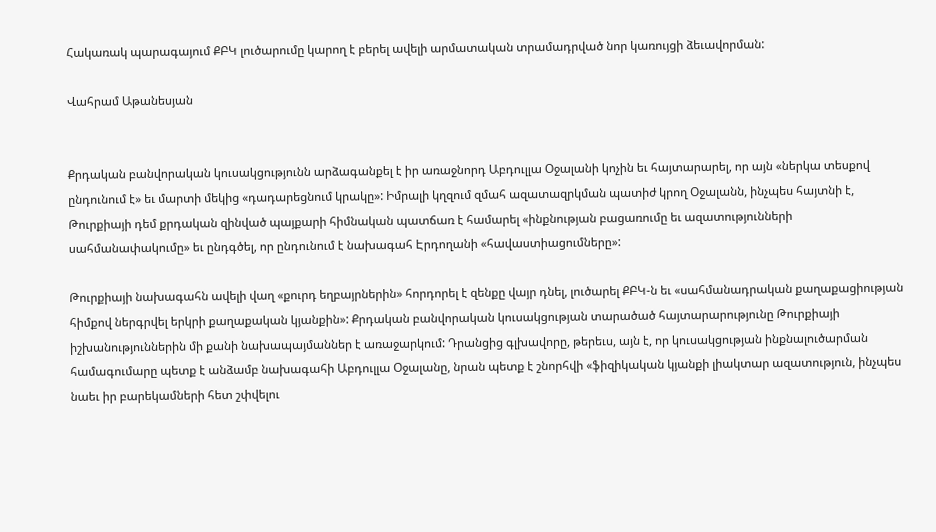Հակառակ պարագայում ՔԲԿ լուծարումը կարող է բերել ավելի արմատական տրամադրված նոր կառույցի ձեւավորման:

Վահրամ Աթանեսյան


Քրդական բանվորական կուսակցությունն արձագանքել է իր առաջնորդ Աբդուլլա Օջալանի կոչին եւ հայտարարել, որ այն «ներկա տեսքով ընդունում է» եւ մարտի մեկից «դադարեցնում կրակը»: Իմրալի կղզում զմահ ազատազրկման պատիժ կրող Օջալանն, ինչպես հայտնի է, Թուրքիայի դեմ քրդական զինված պայքարի հիմնական պատճառ է համարել «ինքնության բացառումը եւ ազատությունների սահմանափակումը» եւ ընդգծել, որ ընդունում է նախագահ Էրդողանի «հավաստիացումները»:

Թուրքիայի նախագահն ավելի վաղ «քուրդ եղբայրներին» հորդորել է զենքը վայր դնել, լուծարել ՔԲԿ‑ն եւ «սահմանադրական քաղաքացիության հիմքով ներգրվել երկրի քաղաքական կյանքին»: Քրդական բանվորական կուսակցության տարածած հայտարարությունը Թուրքիայի իշխանություններին մի քանի նախապայմաններ է առաջարկում: Դրանցից գլխավորը, թերեւս, այն է, որ կուսակցության ինքնալուծարման համագումարը պետք է անձամբ նախագահի Աբդուլլա Օջալանը, նրան պետք է շնորհվի «ֆիզիկական կյանքի լիակտար ազատություն, ինչպես նաեւ իր բարեկամների հետ շփվելու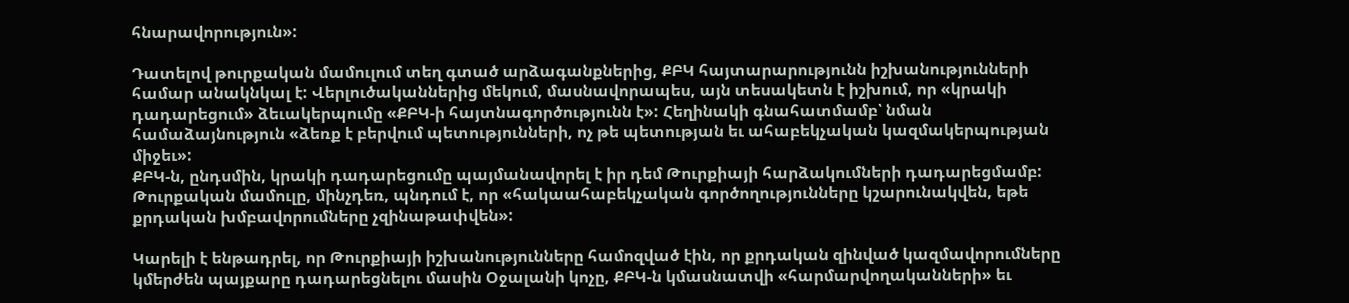հնարավորություն»:

Դատելով թուրքական մամուլում տեղ գտած արձագանքներից, ՔԲԿ հայտարարությունն իշխանությունների համար անակնկալ է: Վերլուծականներից մեկում, մասնավորապես, այն տեսակետն է իշխում, որ «կրակի դադարեցում» ձեւակերպումը «ՔԲԿ‑ի հայտնագործությունն է»: Հեղինակի գնահատմամբ՝ նման համաձայնություն «ձեռք է բերվում պետությունների, ոչ թե պետության եւ ահաբեկչական կազմակերպության միջեւ»:
ՔԲԿ‑ն, ընդսմին, կրակի դադարեցումը պայմանավորել է իր դեմ Թուրքիայի հարձակումների դադարեցմամբ: Թուրքական մամուլը, մինչդեռ, պնդում է, որ «հակաահաբեկչական գործողությունները կշարունակվեն, եթե քրդական խմբավորումները չզինաթափվեն»:

Կարելի է ենթադրել, որ Թուրքիայի իշխանությունները համոզված էին, որ քրդական զինված կազմավորումները կմերժեն պայքարը դադարեցնելու մասին Օջալանի կոչը, ՔԲԿ‑ն կմասնատվի «հարմարվողականների» եւ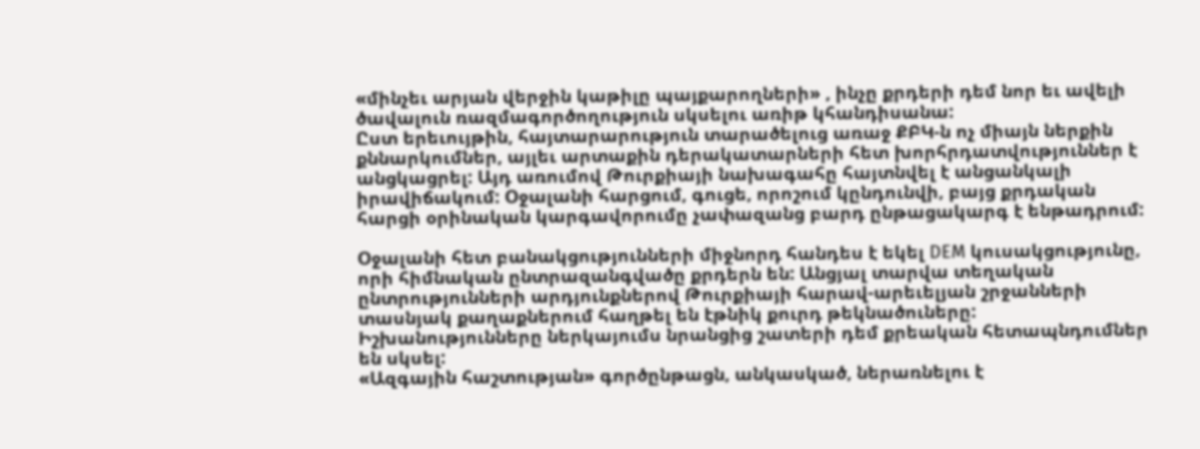«մինչեւ արյան վերջին կաթիլը պայքարողների» , ինչը քրդերի դեմ նոր եւ ավելի ծավալուն ռազմագործողություն սկսելու առիթ կհանդիսանա:
Ըստ երեւույթին, հայտարարություն տարածելուց առաջ ՔԲԿ‑ն ոչ միայն ներքին քննարկումներ, այլեւ արտաքին դերակատարների հետ խորհրդատվություններ է անցկացրել: Այդ առումով Թուրքիայի նախագահը հայտնվել է անցանկալի իրավիճակում: Օջալանի հարցում, գուցե, որոշում կընդունվի, բայց քրդական հարցի օրինական կարգավորումը չափազանց բարդ ընթացակարգ է ենթադրում:

Օջալանի հետ բանակցությունների միջնորդ հանդես է եկել DEM կուսակցությունը, որի հիմնական ընտրազանգվածը քրդերն են: Անցյալ տարվա տեղական ընտրությունների արդյունքներով Թուրքիայի հարավ-արեւելյան շրջանների տասնյակ քաղաքներում հաղթել են էթնիկ քուրդ թեկնածուները: Իշխանությունները ներկայումս նրանցից շատերի դեմ քրեական հետապնդումներ են սկսել:
«Ազգային հաշտության» գործընթացն, անկասկած, ներառնելու է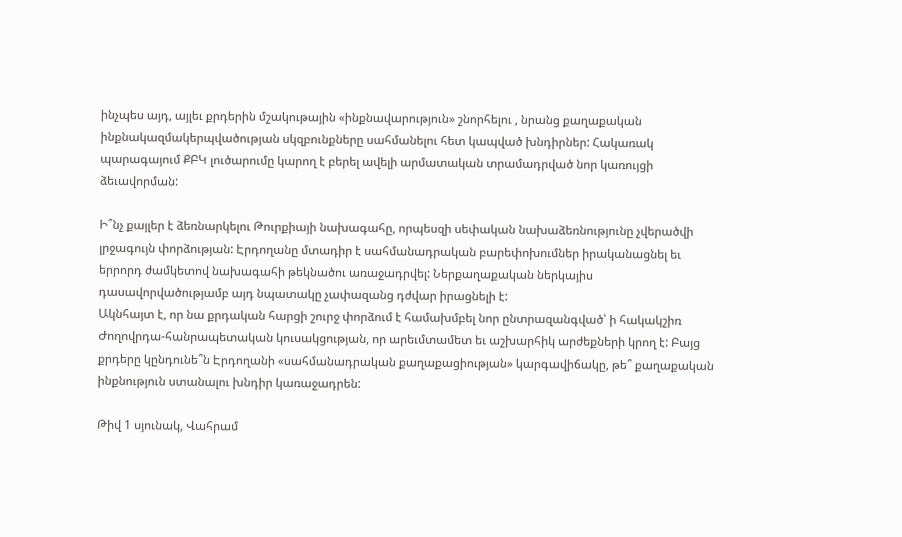ինչպես այդ, այլեւ քրդերին մշակութային «ինքնավարություն» շնորհելու , նրանց քաղաքական ինքնակազմակերպվածության սկզբունքները սահմանելու հետ կապված խնդիրներ: Հակառակ պարագայում ՔԲԿ լուծարումը կարող է բերել ավելի արմատական տրամադրված նոր կառույցի ձեւավորման:

Ի՞նչ քայլեր է ձեռնարկելու Թուրքիայի նախագահը, որպեսզի սեփական նախաձեռնությունը չվերածվի լրջագույն փորձության: Էրդողանը մտադիր է սահմանադրական բարեփոխումներ իրականացնել եւ երրորդ ժամկետով նախագահի թեկնածու առաջադրվել: Ներքաղաքական ներկայիս դասավորվածությամբ այդ նպատակը չափազանց դժվար իրացնելի է:
Ակնհայտ է, որ նա քրդական հարցի շուրջ փորձում է համախմբել նոր ընտրազանգված՝ ի հակակշիռ Ժողովրդա-հանրապետական կուսակցության, որ արեւմտամետ եւ աշխարհիկ արժեքների կրող է: Բայց քրդերը կընդունե՞ն Էրդողանի «սահմանադրական քաղաքացիության» կարգավիճակը, թե՞ քաղաքական ինքնություն ստանալու խնդիր կառաջադրեն:

Թիվ 1 սյունակ, Վահրամ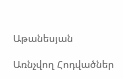Աթանեսյան

Առնչվող Հոդվածներ